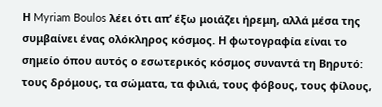Η Myriam Boulos λέει ότι απ’ έξω μοιάζει ήρεμη, αλλά μέσα της συμβαίνει ένας ολόκληρος κόσμος. Η φωτογραφία είναι το σημείο όπου αυτός ο εσωτερικός κόσμος συναντά τη Βηρυτό: τους δρόμους, τα σώματα, τα φιλιά, τους φόβους, τους φίλους,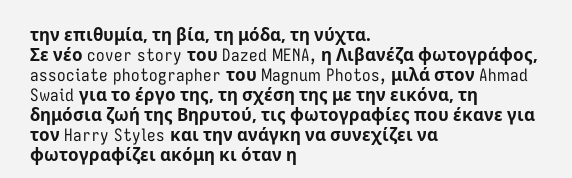την επιθυμία, τη βία, τη μόδα, τη νύχτα.
Σε νέο cover story του Dazed MENA, η Λιβανέζα φωτογράφος, associate photographer του Magnum Photos, μιλά στον Ahmad Swaid για το έργο της, τη σχέση της με την εικόνα, τη δημόσια ζωή της Βηρυτού, τις φωτογραφίες που έκανε για τον Harry Styles και την ανάγκη να συνεχίζει να φωτογραφίζει ακόμη κι όταν η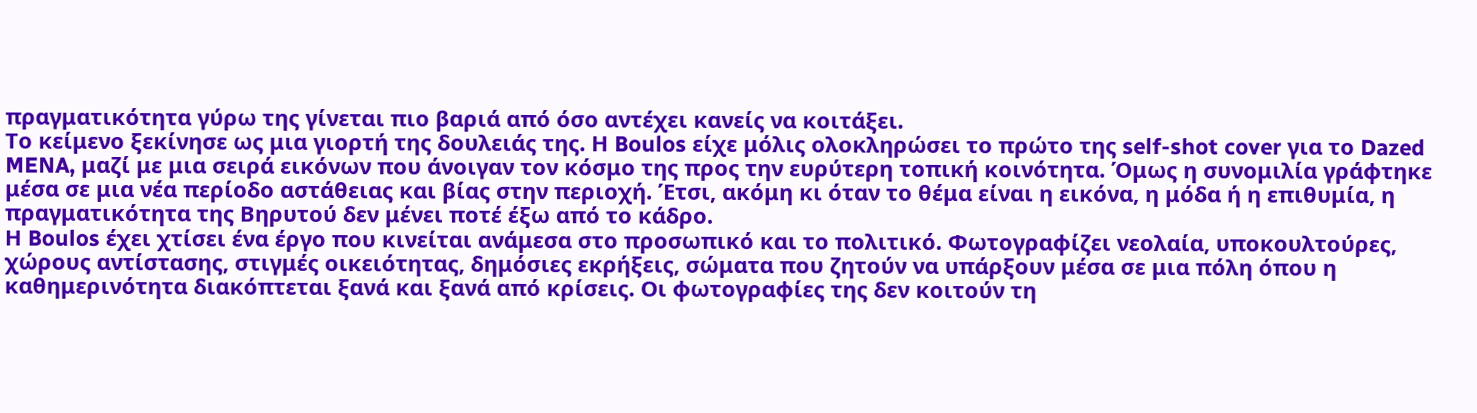πραγματικότητα γύρω της γίνεται πιο βαριά από όσο αντέχει κανείς να κοιτάξει.
Το κείμενο ξεκίνησε ως μια γιορτή της δουλειάς της. Η Boulos είχε μόλις ολοκληρώσει το πρώτο της self-shot cover για το Dazed MENA, μαζί με μια σειρά εικόνων που άνοιγαν τον κόσμο της προς την ευρύτερη τοπική κοινότητα. Όμως η συνομιλία γράφτηκε μέσα σε μια νέα περίοδο αστάθειας και βίας στην περιοχή. Έτσι, ακόμη κι όταν το θέμα είναι η εικόνα, η μόδα ή η επιθυμία, η πραγματικότητα της Βηρυτού δεν μένει ποτέ έξω από το κάδρο.
Η Boulos έχει χτίσει ένα έργο που κινείται ανάμεσα στο προσωπικό και το πολιτικό. Φωτογραφίζει νεολαία, υποκουλτούρες, χώρους αντίστασης, στιγμές οικειότητας, δημόσιες εκρήξεις, σώματα που ζητούν να υπάρξουν μέσα σε μια πόλη όπου η καθημερινότητα διακόπτεται ξανά και ξανά από κρίσεις. Οι φωτογραφίες της δεν κοιτούν τη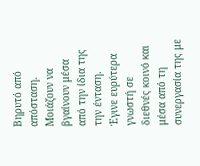Βηρυτό από απόσταση. Μοιάζουν να βγαίνουν μέσα από την ίδια της την ένταση.
Έγινε ευρύτερα γνωστή σε διεθνές κοινό και μέσα από τη συνεργασία της με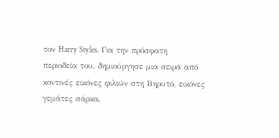τον Harry Styles. Για την πρόσφατη περιοδεία του, δημιούργησε μια σειρά από κοντινές εικόνες φιλιών στη Βηρυτό, εικόνες γεμάτες σάρκα,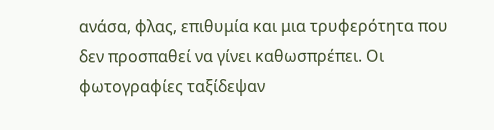ανάσα, φλας, επιθυμία και μια τρυφερότητα που δεν προσπαθεί να γίνει καθωσπρέπει. Οι φωτογραφίες ταξίδεψαν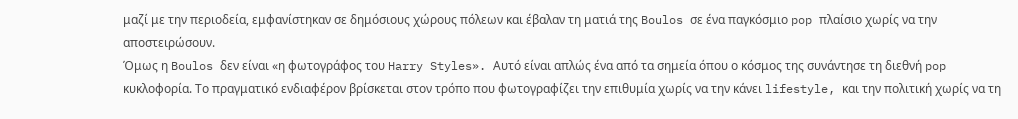μαζί με την περιοδεία, εμφανίστηκαν σε δημόσιους χώρους πόλεων και έβαλαν τη ματιά της Boulos σε ένα παγκόσμιο pop πλαίσιο χωρίς να την αποστειρώσουν.
Όμως η Boulos δεν είναι «η φωτογράφος του Harry Styles». Αυτό είναι απλώς ένα από τα σημεία όπου ο κόσμος της συνάντησε τη διεθνή pop κυκλοφορία. Το πραγματικό ενδιαφέρον βρίσκεται στον τρόπο που φωτογραφίζει την επιθυμία χωρίς να την κάνει lifestyle, και την πολιτική χωρίς να τη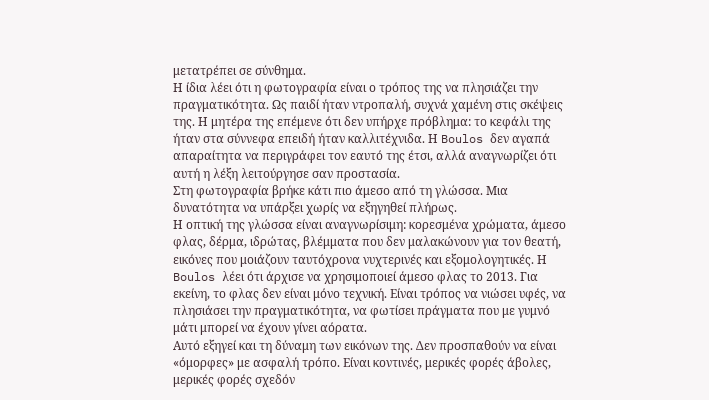μετατρέπει σε σύνθημα.
Η ίδια λέει ότι η φωτογραφία είναι ο τρόπος της να πλησιάζει την πραγματικότητα. Ως παιδί ήταν ντροπαλή, συχνά χαμένη στις σκέψεις της. Η μητέρα της επέμενε ότι δεν υπήρχε πρόβλημα: το κεφάλι της ήταν στα σύννεφα επειδή ήταν καλλιτέχνιδα. Η Boulos δεν αγαπά απαραίτητα να περιγράφει τον εαυτό της έτσι, αλλά αναγνωρίζει ότι αυτή η λέξη λειτούργησε σαν προστασία.
Στη φωτογραφία βρήκε κάτι πιο άμεσο από τη γλώσσα. Μια δυνατότητα να υπάρξει χωρίς να εξηγηθεί πλήρως.
Η οπτική της γλώσσα είναι αναγνωρίσιμη: κορεσμένα χρώματα, άμεσο φλας, δέρμα, ιδρώτας, βλέμματα που δεν μαλακώνουν για τον θεατή, εικόνες που μοιάζουν ταυτόχρονα νυχτερινές και εξομολογητικές. Η Boulos λέει ότι άρχισε να χρησιμοποιεί άμεσο φλας το 2013. Για εκείνη, το φλας δεν είναι μόνο τεχνική. Είναι τρόπος να νιώσει υφές, να πλησιάσει την πραγματικότητα, να φωτίσει πράγματα που με γυμνό μάτι μπορεί να έχουν γίνει αόρατα.
Αυτό εξηγεί και τη δύναμη των εικόνων της. Δεν προσπαθούν να είναι «όμορφες» με ασφαλή τρόπο. Είναι κοντινές, μερικές φορές άβολες, μερικές φορές σχεδόν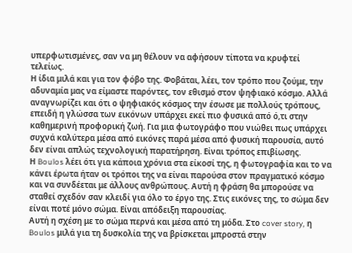υπερφωτισμένες, σαν να μη θέλουν να αφήσουν τίποτα να κρυφτεί τελείως.
Η ίδια μιλά και για τον φόβο της. Φοβάται, λέει, τον τρόπο που ζούμε, την αδυναμία μας να είμαστε παρόντες, τον εθισμό στον ψηφιακό κόσμο. Αλλά αναγνωρίζει και ότι ο ψηφιακός κόσμος την έσωσε με πολλούς τρόπους, επειδή η γλώσσα των εικόνων υπάρχει εκεί πιο φυσικά από ό,τι στην καθημερινή προφορική ζωή. Για μια φωτογράφο που νιώθει πως υπάρχει συχνά καλύτερα μέσα από εικόνες παρά μέσα από φυσική παρουσία, αυτό δεν είναι απλώς τεχνολογική παρατήρηση. Είναι τρόπος επιβίωσης.
Η Boulos λέει ότι για κάποια χρόνια στα είκοσί της, η φωτογραφία και το να κάνει έρωτα ήταν οι τρόποι της να είναι παρούσα στον πραγματικό κόσμο και να συνδέεται με άλλους ανθρώπους. Αυτή η φράση θα μπορούσε να σταθεί σχεδόν σαν κλειδί για όλο το έργο της. Στις εικόνες της, το σώμα δεν είναι ποτέ μόνο σώμα. Είναι απόδειξη παρουσίας.
Αυτή η σχέση με το σώμα περνά και μέσα από τη μόδα. Στο cover story, η Boulos μιλά για τη δυσκολία της να βρίσκεται μπροστά στην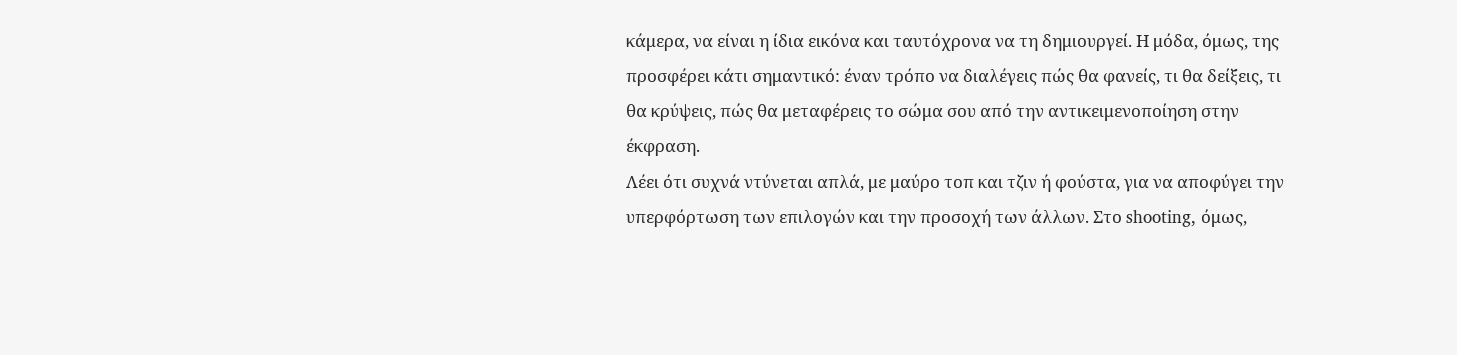κάμερα, να είναι η ίδια εικόνα και ταυτόχρονα να τη δημιουργεί. Η μόδα, όμως, της προσφέρει κάτι σημαντικό: έναν τρόπο να διαλέγεις πώς θα φανείς, τι θα δείξεις, τι θα κρύψεις, πώς θα μεταφέρεις το σώμα σου από την αντικειμενοποίηση στην έκφραση.
Λέει ότι συχνά ντύνεται απλά, με μαύρο τοπ και τζιν ή φούστα, για να αποφύγει την υπερφόρτωση των επιλογών και την προσοχή των άλλων. Στο shooting, όμως,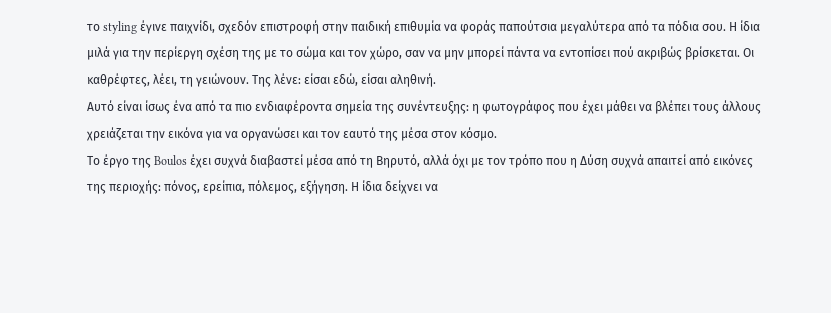το styling έγινε παιχνίδι, σχεδόν επιστροφή στην παιδική επιθυμία να φοράς παπούτσια μεγαλύτερα από τα πόδια σου. Η ίδια μιλά για την περίεργη σχέση της με το σώμα και τον χώρο, σαν να μην μπορεί πάντα να εντοπίσει πού ακριβώς βρίσκεται. Οι καθρέφτες, λέει, τη γειώνουν. Της λένε: είσαι εδώ, είσαι αληθινή.
Αυτό είναι ίσως ένα από τα πιο ενδιαφέροντα σημεία της συνέντευξης: η φωτογράφος που έχει μάθει να βλέπει τους άλλους χρειάζεται την εικόνα για να οργανώσει και τον εαυτό της μέσα στον κόσμο.
Το έργο της Boulos έχει συχνά διαβαστεί μέσα από τη Βηρυτό, αλλά όχι με τον τρόπο που η Δύση συχνά απαιτεί από εικόνες της περιοχής: πόνος, ερείπια, πόλεμος, εξήγηση. Η ίδια δείχνει να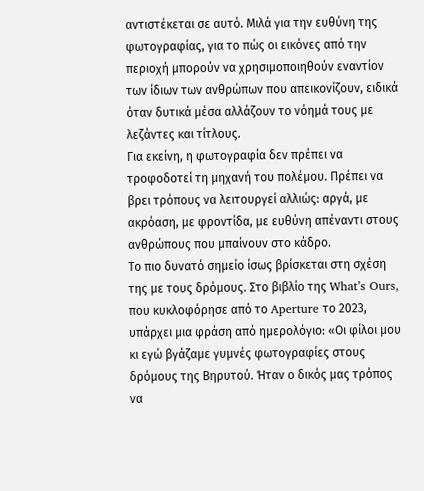αντιστέκεται σε αυτό. Μιλά για την ευθύνη της φωτογραφίας, για το πώς οι εικόνες από την περιοχή μπορούν να χρησιμοποιηθούν εναντίον των ίδιων των ανθρώπων που απεικονίζουν, ειδικά όταν δυτικά μέσα αλλάζουν το νόημά τους με λεζάντες και τίτλους.
Για εκείνη, η φωτογραφία δεν πρέπει να τροφοδοτεί τη μηχανή του πολέμου. Πρέπει να βρει τρόπους να λειτουργεί αλλιώς: αργά, με ακρόαση, με φροντίδα, με ευθύνη απέναντι στους ανθρώπους που μπαίνουν στο κάδρο.
Το πιο δυνατό σημείο ίσως βρίσκεται στη σχέση της με τους δρόμους. Στο βιβλίο της What’s Ours, που κυκλοφόρησε από το Aperture το 2023, υπάρχει μια φράση από ημερολόγιο: «Οι φίλοι μου κι εγώ βγάζαμε γυμνές φωτογραφίες στους δρόμους της Βηρυτού. Ήταν ο δικός μας τρόπος να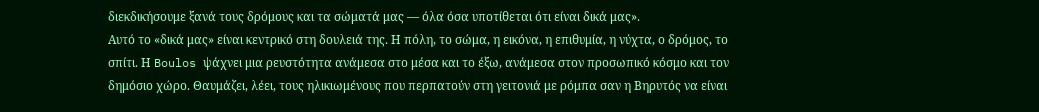διεκδικήσουμε ξανά τους δρόμους και τα σώματά μας — όλα όσα υποτίθεται ότι είναι δικά μας».
Αυτό το «δικά μας» είναι κεντρικό στη δουλειά της. Η πόλη, το σώμα, η εικόνα, η επιθυμία, η νύχτα, ο δρόμος, το σπίτι. Η Boulos ψάχνει μια ρευστότητα ανάμεσα στο μέσα και το έξω, ανάμεσα στον προσωπικό κόσμο και τον δημόσιο χώρο. Θαυμάζει, λέει, τους ηλικιωμένους που περπατούν στη γειτονιά με ρόμπα σαν η Βηρυτός να είναι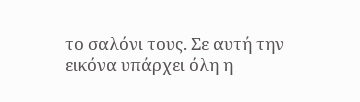το σαλόνι τους. Σε αυτή την εικόνα υπάρχει όλη η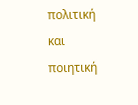πολιτική και ποιητική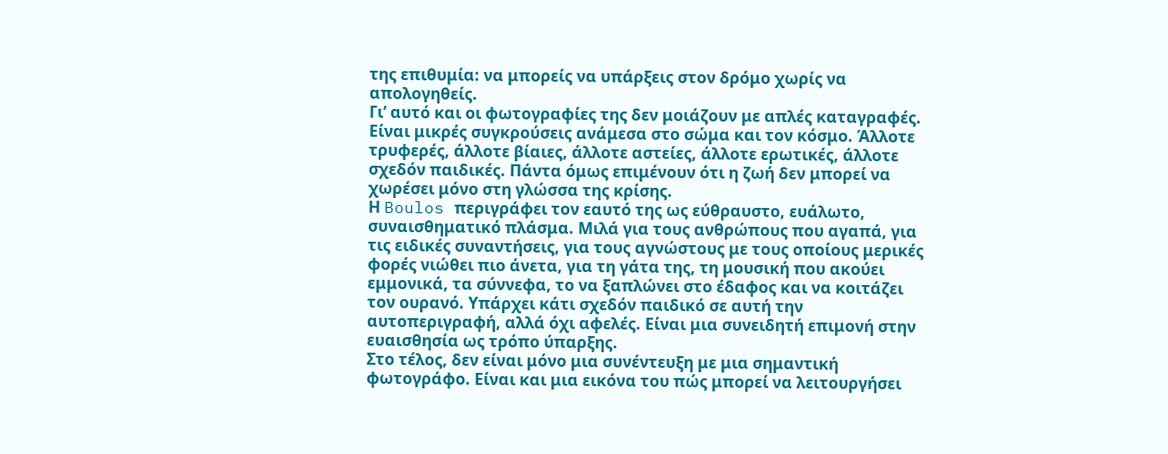της επιθυμία: να μπορείς να υπάρξεις στον δρόμο χωρίς να απολογηθείς.
Γι’ αυτό και οι φωτογραφίες της δεν μοιάζουν με απλές καταγραφές. Είναι μικρές συγκρούσεις ανάμεσα στο σώμα και τον κόσμο. Άλλοτε τρυφερές, άλλοτε βίαιες, άλλοτε αστείες, άλλοτε ερωτικές, άλλοτε σχεδόν παιδικές. Πάντα όμως επιμένουν ότι η ζωή δεν μπορεί να χωρέσει μόνο στη γλώσσα της κρίσης.
Η Boulos περιγράφει τον εαυτό της ως εύθραυστο, ευάλωτο, συναισθηματικό πλάσμα. Μιλά για τους ανθρώπους που αγαπά, για τις ειδικές συναντήσεις, για τους αγνώστους με τους οποίους μερικές φορές νιώθει πιο άνετα, για τη γάτα της, τη μουσική που ακούει εμμονικά, τα σύννεφα, το να ξαπλώνει στο έδαφος και να κοιτάζει τον ουρανό. Υπάρχει κάτι σχεδόν παιδικό σε αυτή την αυτοπεριγραφή, αλλά όχι αφελές. Είναι μια συνειδητή επιμονή στην ευαισθησία ως τρόπο ύπαρξης.
Στο τέλος, δεν είναι μόνο μια συνέντευξη με μια σημαντική φωτογράφο. Είναι και μια εικόνα του πώς μπορεί να λειτουργήσει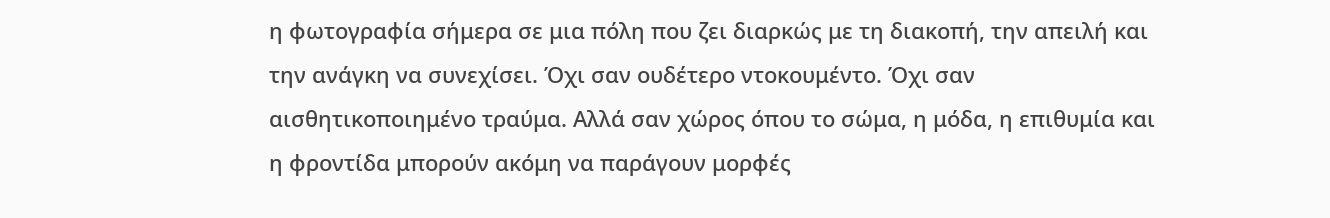η φωτογραφία σήμερα σε μια πόλη που ζει διαρκώς με τη διακοπή, την απειλή και την ανάγκη να συνεχίσει. Όχι σαν ουδέτερο ντοκουμέντο. Όχι σαν αισθητικοποιημένο τραύμα. Αλλά σαν χώρος όπου το σώμα, η μόδα, η επιθυμία και η φροντίδα μπορούν ακόμη να παράγουν μορφές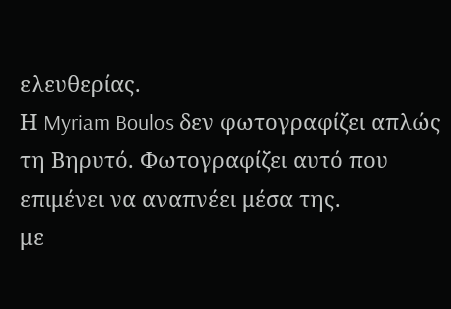ελευθερίας.
Η Myriam Boulos δεν φωτογραφίζει απλώς τη Βηρυτό. Φωτογραφίζει αυτό που επιμένει να αναπνέει μέσα της.
με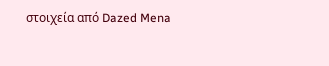στοιχεία από Dazed Mena